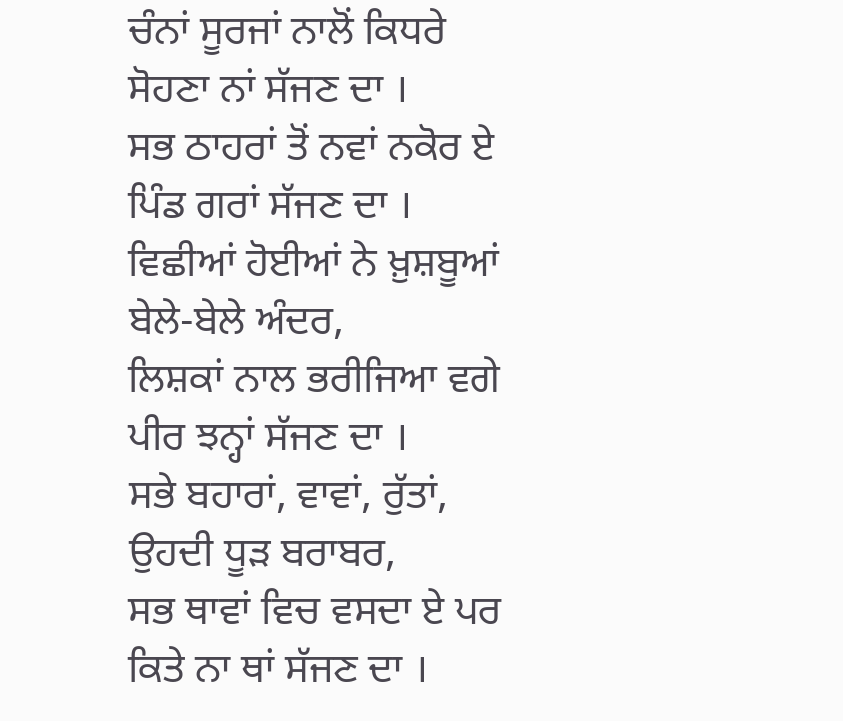ਚੰਨਾਂ ਸੂਰਜਾਂ ਨਾਲੋਂ ਕਿਧਰੇ ਸੋਹਣਾ ਨਾਂ ਸੱਜਣ ਦਾ ।
ਸਭ ਠਾਹਰਾਂ ਤੋਂ ਨਵਾਂ ਨਕੋਰ ਏ ਪਿੰਡ ਗਰਾਂ ਸੱਜਣ ਦਾ ।
ਵਿਛੀਆਂ ਹੋਈਆਂ ਨੇ ਖ਼ੁਸ਼ਬੂਆਂ ਬੇਲੇ-ਬੇਲੇ ਅੰਦਰ,
ਲਿਸ਼ਕਾਂ ਨਾਲ ਭਰੀਜਿਆ ਵਗੇ ਪੀਰ ਝਨ੍ਹਾਂ ਸੱਜਣ ਦਾ ।
ਸਭੇ ਬਹਾਰਾਂ, ਵਾਵਾਂ, ਰੁੱਤਾਂ, ਉਹਦੀ ਧੂੜ ਬਰਾਬਰ,
ਸਭ ਥਾਵਾਂ ਵਿਚ ਵਸਦਾ ਏ ਪਰ ਕਿਤੇ ਨਾ ਥਾਂ ਸੱਜਣ ਦਾ ।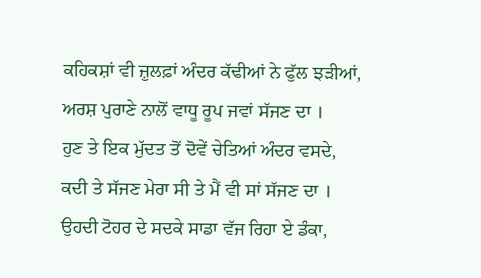ਕਹਿਕਸ਼ਾਂ ਵੀ ਜ਼ੁਲਫ਼ਾਂ ਅੰਦਰ ਕੱਢੀਆਂ ਨੇ ਫੁੱਲ ਝੜੀਆਂ,
ਅਰਸ਼ ਪੁਰਾਣੇ ਨਾਲੋਂ ਵਾਧੂ ਰੂਪ ਜਵਾਂ ਸੱਜਣ ਦਾ ।
ਹੁਣ ਤੇ ਇਕ ਮੁੱਦਤ ਤੋਂ ਦੋਵੇਂ ਚੇਤਿਆਂ ਅੰਦਰ ਵਸਦੇ,
ਕਦੀ ਤੇ ਸੱਜਣ ਮੇਰਾ ਸੀ ਤੇ ਮੈਂ ਵੀ ਸਾਂ ਸੱਜਣ ਦਾ ।
ਉਹਦੀ ਟੋਹਰ ਦੇ ਸਦਕੇ ਸਾਡਾ ਵੱਜ ਰਿਹਾ ਏ ਡੰਕਾ,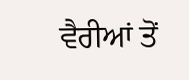ਵੈਰੀਆਂ ਤੋਂ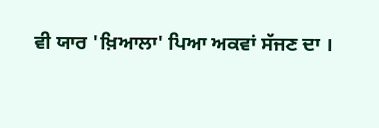ਵੀ ਯਾਰ 'ਖ਼ਿਆਲਾ' ਪਿਆ ਅਕਵਾਂ ਸੱਜਣ ਦਾ ।